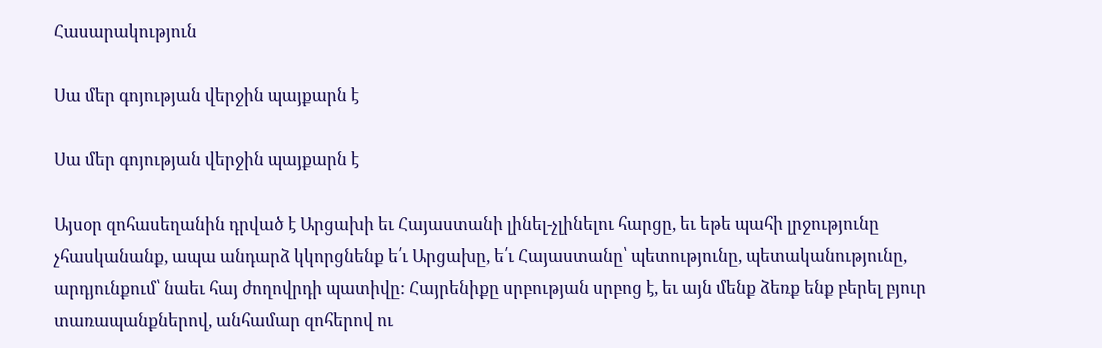Հասարակություն

Սա մեր գոյության վերջին պայքարն է

Սա մեր գոյության վերջին պայքարն է

Այսօր զոհասեղանին դրված է Արցախի եւ Հայաստանի լինել-չլինելու հարցը, եւ եթե պահի լրջությունը չհասկանանք, ապա անդարձ կկորցնենք ե՛ւ Արցախը, ե՛ւ Հայաստանը՝ պետությունը, պետականությունը, արդյունքում՝ նաեւ հայ ժողովրդի պատիվը: Հայրենիքը սրբության սրբոց է, եւ այն մենք ձեռք ենք բերել բյուր տառապանքներով, անհամար զոհերով ու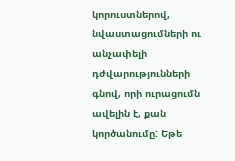կորուստներով, նվաստացումների ու անչափելի դժվարությունների գնով, որի ուրացումն ավելին է, քան կործանումը: Եթե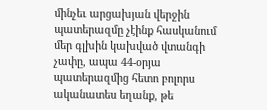մինչեւ արցախյան վերջին պատերազմը չէինք հասկանում մեր գլխին կախված վտանգի չափը, ապա 44-օրյա պատերազմից հետո բոլորս ականատես եղանք, թե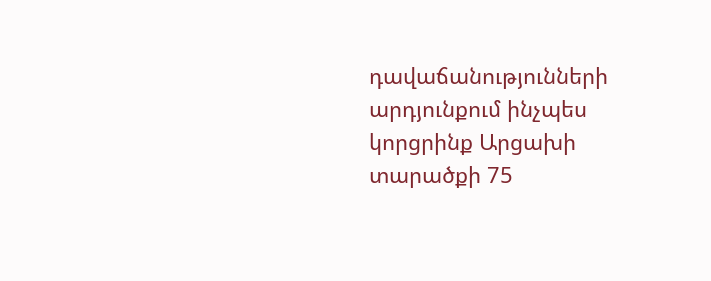դավաճանությունների արդյունքում ինչպես կորցրինք Արցախի տարածքի 75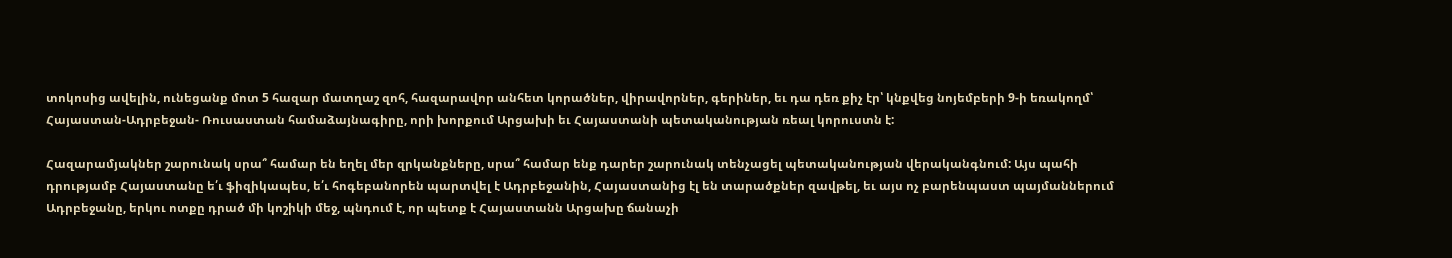տոկոսից ավելին, ունեցանք մոտ 5 հազար մատղաշ զոհ, հազարավոր անհետ կորածներ, վիրավորներ, գերիներ, եւ դա դեռ քիչ էր՝ կնքվեց նոյեմբերի 9-ի եռակողմ՝ Հայաստան-Ադրբեջան- Ռուսաստան համաձայնագիրը, որի խորքում Արցախի եւ Հայաստանի պետականության ռեալ կորուստն է:

Հազարամյակներ շարունակ սրա՞ համար են եղել մեր զրկանքները, սրա՞ համար ենք դարեր շարունակ տենչացել պետականության վերականգնում: Այս պահի դրությամբ Հայաստանը ե՛ւ ֆիզիկապես, ե՛ւ հոգեբանորեն պարտվել է Ադրբեջանին, Հայաստանից էլ են տարածքներ զավթել, եւ այս ոչ բարենպաստ պայմաններում Ադրբեջանը, երկու ոտքը դրած մի կոշիկի մեջ, պնդում է, որ պետք է Հայաստանն Արցախը ճանաչի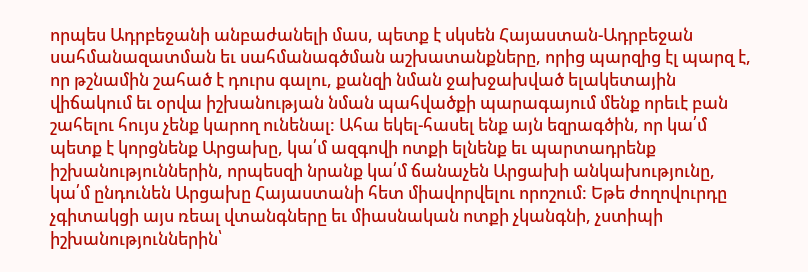որպես Ադրբեջանի անբաժանելի մաս, պետք է սկսեն Հայաստան-Ադրբեջան սահմանազատման եւ սահմանագծման աշխատանքները, որից պարզից էլ պարզ է, որ թշնամին շահած է դուրս գալու, քանզի նման ջախջախված ելակետային վիճակում եւ օրվա իշխանության նման պահվածքի պարագայում մենք որեւէ բան շահելու հույս չենք կարող ունենալ: Ահա եկել-հասել ենք այն եզրագծին, որ կա՛մ պետք է կորցնենք Արցախը, կա՛մ ազգովի ոտքի ելնենք եւ պարտադրենք իշխանություններին, որպեսզի նրանք կա՛մ ճանաչեն Արցախի անկախությունը, կա՛մ ընդունեն Արցախը Հայաստանի հետ միավորվելու որոշում: Եթե ժողովուրդը չգիտակցի այս ռեալ վտանգները եւ միասնական ոտքի չկանգնի, չստիպի իշխանություններին՝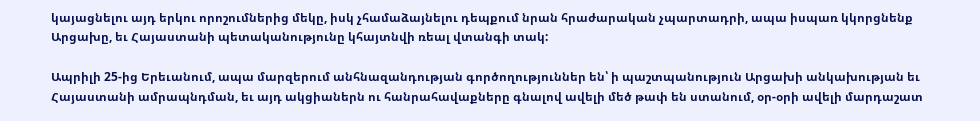կայացնելու այդ երկու որոշումներից մեկը, իսկ չհամաձայնելու դեպքում նրան հրաժարական չպարտադրի, ապա իսպառ կկորցնենք Արցախը, եւ Հայաստանի պետականությունը կհայտնվի ռեալ վտանգի տակ:

Ապրիլի 25-ից Երեւանում, ապա մարզերում անհնազանդության գործողություններ են՝ ի պաշտպանություն Արցախի անկախության եւ Հայաստանի ամրապնդման, եւ այդ ակցիաներն ու հանրահավաքները գնալով ավելի մեծ թափ են ստանում, օր-օրի ավելի մարդաշատ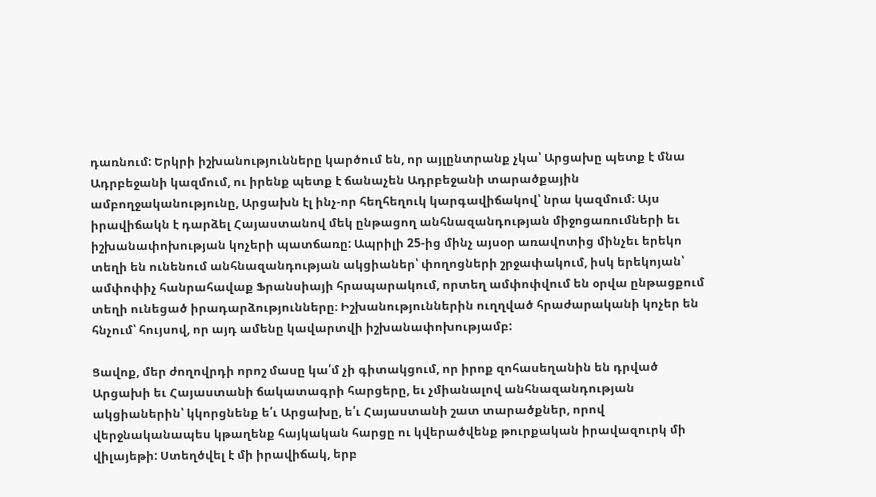դառնում: Երկրի իշխանությունները կարծում են, որ այլընտրանք չկա՝ Արցախը պետք է մնա Ադրբեջանի կազմում, ու իրենք պետք է ճանաչեն Ադրբեջանի տարածքային ամբողջականությունը, Արցախն էլ ինչ-որ հեղհեղուկ կարգավիճակով՝ նրա կազմում։ Այս իրավիճակն է դարձել Հայաստանով մեկ ընթացող անհնազանդության միջոցառումների եւ իշխանափոխության կոչերի պատճառը: Ապրիլի 25-ից մինչ այսօր առավոտից մինչեւ երեկո տեղի են ունենում անհնազանդության ակցիաներ՝ փողոցների շրջափակում, իսկ երեկոյան՝ ամփոփիչ հանրահավաք Ֆրանսիայի հրապարակում, որտեղ ամփոփվում են օրվա ընթացքում տեղի ունեցած իրադարձությունները։ Իշխանություններին ուղղված հրաժարականի կոչեր են հնչում՝ հույսով, որ այդ ամենը կավարտվի իշխանափոխությամբ:

Ցավոք, մեր ժողովրդի որոշ մասը կա՛մ չի գիտակցում, որ իրոք զոհասեղանին են դրված Արցախի եւ Հայաստանի ճակատագրի հարցերը, եւ չմիանալով անհնազանդության ակցիաներին՝ կկորցնենք ե՛ւ Արցախը, ե՛ւ Հայաստանի շատ տարածքներ, որով վերջնականապես կթաղենք հայկական հարցը ու կվերածվենք թուրքական իրավազուրկ մի վիլայեթի: Ստեղծվել է մի իրավիճակ, երբ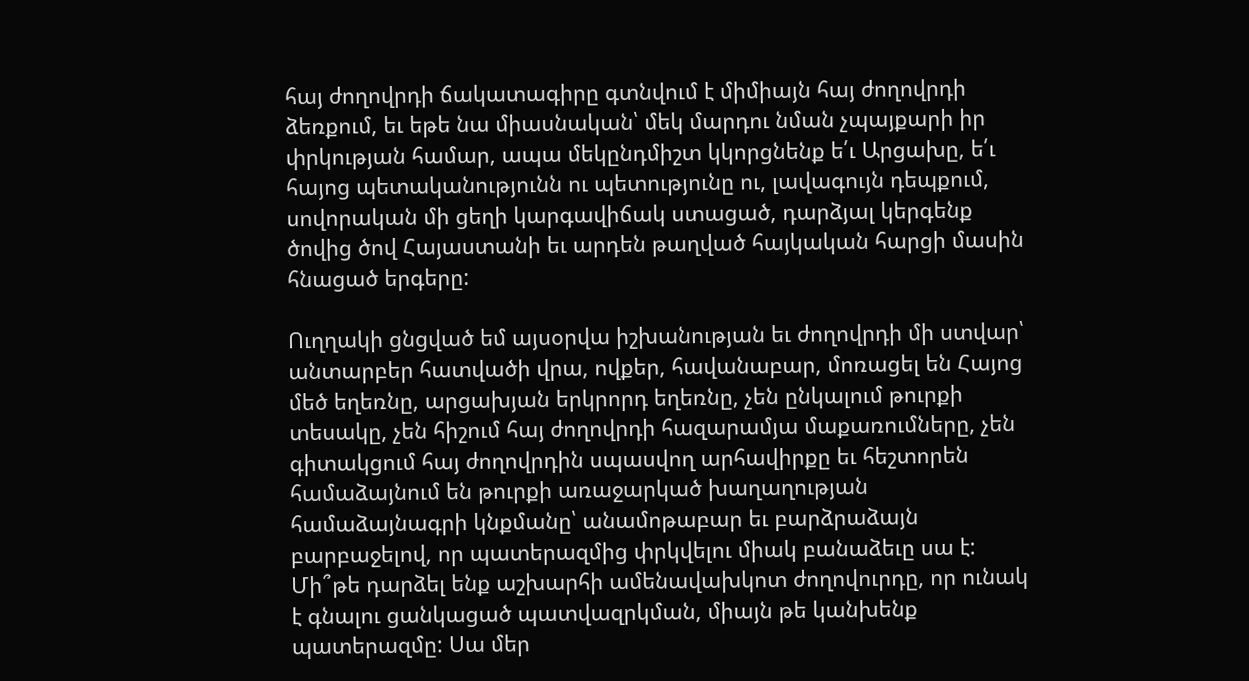հայ ժողովրդի ճակատագիրը գտնվում է միմիայն հայ ժողովրդի ձեռքում, եւ եթե նա միասնական՝ մեկ մարդու նման չպայքարի իր փրկության համար, ապա մեկընդմիշտ կկորցնենք ե՛ւ Արցախը, ե՛ւ հայոց պետականությունն ու պետությունը ու, լավագույն դեպքում, սովորական մի ցեղի կարգավիճակ ստացած, դարձյալ կերգենք ծովից ծով Հայաստանի եւ արդեն թաղված հայկական հարցի մասին հնացած երգերը:

Ուղղակի ցնցված եմ այսօրվա իշխանության եւ ժողովրդի մի ստվար՝ անտարբեր հատվածի վրա, ովքեր, հավանաբար, մոռացել են Հայոց մեծ եղեռնը, արցախյան երկրորդ եղեռնը, չեն ընկալում թուրքի տեսակը, չեն հիշում հայ ժողովրդի հազարամյա մաքառումները, չեն գիտակցում հայ ժողովրդին սպասվող արհավիրքը եւ հեշտորեն համաձայնում են թուրքի առաջարկած խաղաղության համաձայնագրի կնքմանը՝ անամոթաբար եւ բարձրաձայն բարբաջելով, որ պատերազմից փրկվելու միակ բանաձեւը սա է: Մի՞թե դարձել ենք աշխարհի ամենավախկոտ ժողովուրդը, որ ունակ է գնալու ցանկացած պատվազրկման, միայն թե կանխենք պատերազմը: Սա մեր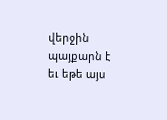վերջին պայքարն է եւ եթե այս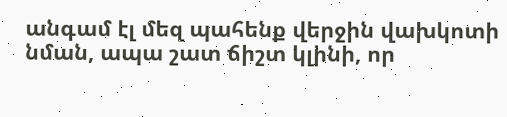անգամ էլ մեզ պահենք վերջին վախկոտի նման, ապա շատ ճիշտ կլինի, որ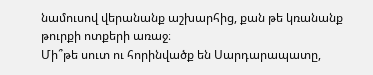նամուսով վերանանք աշխարհից, քան թե կռանանք թուրքի ոտքերի առաջ։
Մի՞թե սուտ ու հորինվածք են Սարդարապատը,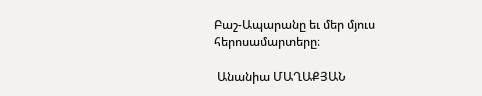Բաշ-Ապարանը եւ մեր մյուս հերոսամարտերը։

 Անանիա ՄԱՂԱՔՅԱՆ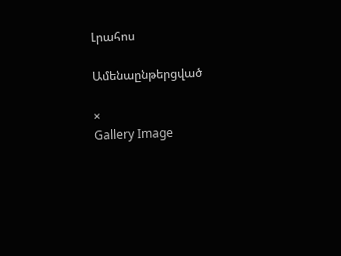Լրահոս

Ամենաընթերցված

×
Gallery Image